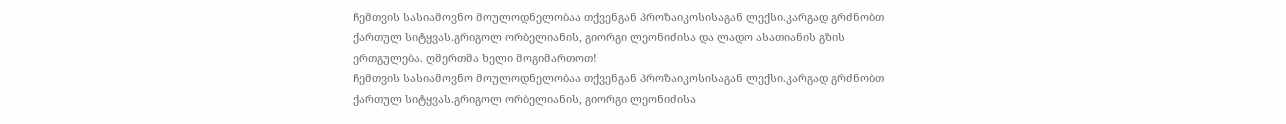ჩემთვის სასიამოვნო მოულოდნელობაა თქვენგან პროზაიკოსისაგან ლექსი.კარგად გრძნობთ ქართულ სიტყვას.გრიგოლ ორბელიანის, გიორგი ლეონიძისა და ლადო ასათიანის გზის ერთგულება. ღმერთმა ხელი მოგიმართოთ!
ჩემთვის სასიამოვნო მოულოდნელობაა თქვენგან პროზაიკოსისაგან ლექსი.კარგად გრძნობთ ქართულ სიტყვას.გრიგოლ ორბელიანის, გიორგი ლეონიძისა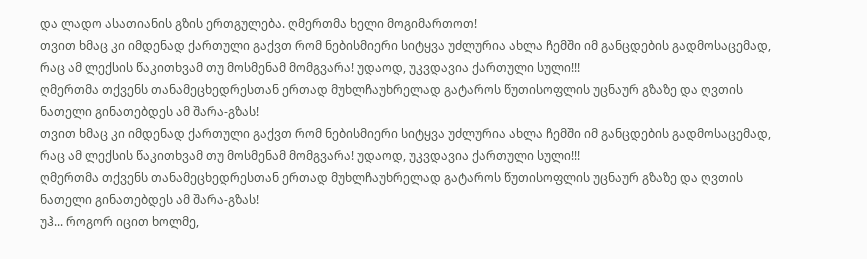და ლადო ასათიანის გზის ერთგულება. ღმერთმა ხელი მოგიმართოთ!
თვით ხმაც კი იმდენად ქართული გაქვთ რომ ნებისმიერი სიტყვა უძლურია ახლა ჩემში იმ განცდების გადმოსაცემად, რაც ამ ლექსის წაკითხვამ თუ მოსმენამ მომგვარა! უდაოდ, უკვდავია ქართული სული!!!
ღმერთმა თქვენს თანამეცხედრესთან ერთად მუხლჩაუხრელად გატაროს წუთისოფლის უცნაურ გზაზე და ღვთის ნათელი გინათებდეს ამ შარა-გზას!
თვით ხმაც კი იმდენად ქართული გაქვთ რომ ნებისმიერი სიტყვა უძლურია ახლა ჩემში იმ განცდების გადმოსაცემად, რაც ამ ლექსის წაკითხვამ თუ მოსმენამ მომგვარა! უდაოდ, უკვდავია ქართული სული!!!
ღმერთმა თქვენს თანამეცხედრესთან ერთად მუხლჩაუხრელად გატაროს წუთისოფლის უცნაურ გზაზე და ღვთის ნათელი გინათებდეს ამ შარა-გზას!
უჰ... როგორ იცით ხოლმე,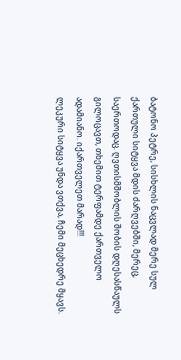ბატონო პეტრე, სისხლის ნაცვლად მერე სულ ქართული სიტყვა მდის ძარღვებში, მერეც, საერთოდაც. ღვთისმშობლის შობის დღესასწაულს გილოცავთ, თხემით ტერფამდე ქართველო ადამიანო. იქართველეთ მარად!!!
ლეკური სიტყვა უნდა ვთქვა, ჩემი მეცხედრე მყავს.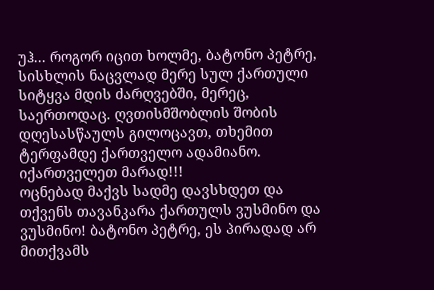უჰ... როგორ იცით ხოლმე, ბატონო პეტრე, სისხლის ნაცვლად მერე სულ ქართული სიტყვა მდის ძარღვებში, მერეც, საერთოდაც. ღვთისმშობლის შობის დღესასწაულს გილოცავთ, თხემით ტერფამდე ქართველო ადამიანო. იქართველეთ მარად!!!
ოცნებად მაქვს სადმე დავსხდეთ და თქვენს თავანკარა ქართულს ვუსმინო და ვუსმინო! ბატონო პეტრე, ეს პირადად არ მითქვამს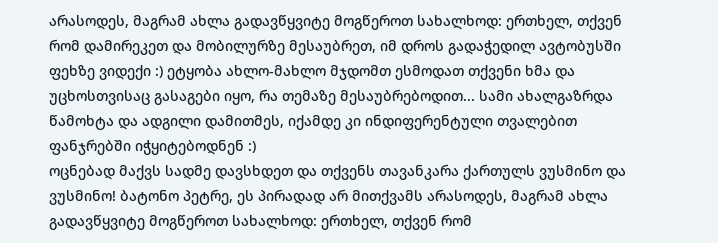არასოდეს, მაგრამ ახლა გადავწყვიტე მოგწეროთ სახალხოდ: ერთხელ, თქვენ რომ დამირეკეთ და მობილურზე მესაუბრეთ, იმ დროს გადაჭედილ ავტობუსში ფეხზე ვიდექი :) ეტყობა ახლო-მახლო მჯდომთ ესმოდათ თქვენი ხმა და უცხოსთვისაც გასაგები იყო, რა თემაზე მესაუბრებოდით... სამი ახალგაზრდა წამოხტა და ადგილი დამითმეს, იქამდე კი ინდიფერენტული თვალებით ფანჯრებში იჭყიტებოდნენ :)
ოცნებად მაქვს სადმე დავსხდეთ და თქვენს თავანკარა ქართულს ვუსმინო და ვუსმინო! ბატონო პეტრე, ეს პირადად არ მითქვამს არასოდეს, მაგრამ ახლა გადავწყვიტე მოგწეროთ სახალხოდ: ერთხელ, თქვენ რომ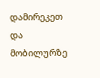დამირეკეთ და მობილურზე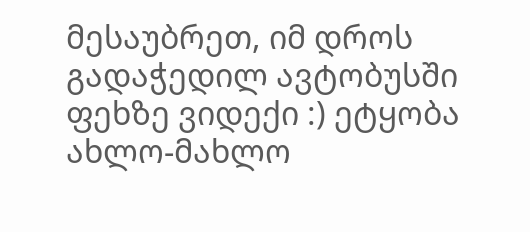მესაუბრეთ, იმ დროს გადაჭედილ ავტობუსში ფეხზე ვიდექი :) ეტყობა ახლო-მახლო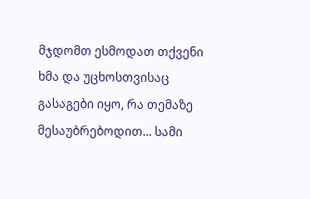მჯდომთ ესმოდათ თქვენი ხმა და უცხოსთვისაც გასაგები იყო, რა თემაზე მესაუბრებოდით... სამი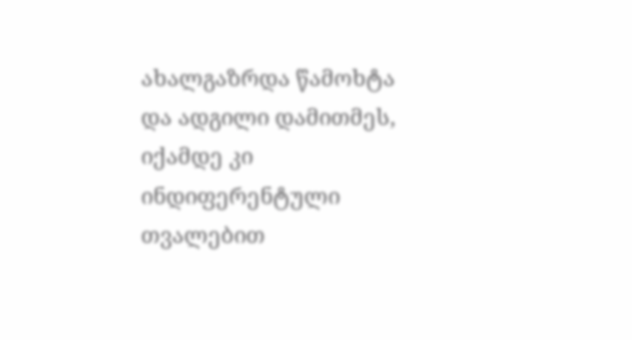ახალგაზრდა წამოხტა და ადგილი დამითმეს, იქამდე კი ინდიფერენტული თვალებით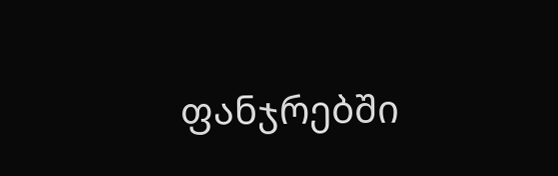ფანჯრებში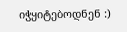იჭყიტებოდნენ :)